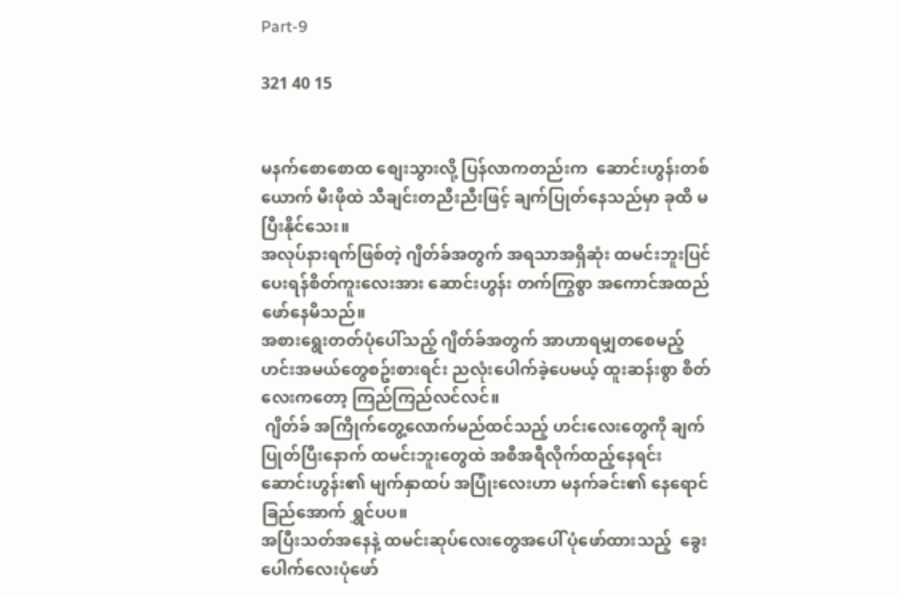Part-9

321 40 15


မနက်စောစောထ စျေးသွားလို့ ပြန်လာကတည်းက  ဆောင်းဟွန်းတစ်ယောက် မီးဖိုထဲ သီချင်းတညီးညီးဖြင့် ချက်ပြုတ်နေသည်မှာ ခုထိ မပြီးနိုင်သေး။
အလုပ်နားရက်ဖြစ်တဲ့ ဂျိတ်ခ်အတွက် အရသာအရှိဆုံး ထမင်းဘူးပြင်ပေးရန်စိတ်ကူးလေးအား ဆောင်းဟွန်း တက်ကြွစွာ အကောင်အထည်ဖော်နေမိသည်။
အစားရွေးတတ်ပုံပေါ်သည့် ဂျိတ်ခ်အတွက် အာဟာရမျှတစေမည့် ဟင်းအမယ်တွေစဥ်းစားရင်း ညလုံးပေါက်ခဲ့ပေမယ့် ထူးဆန်းစွာ စိတ်လေးကတော့ ကြည်ကြည်လင်လင်။
 ဂျိတ်ခ် အကြိုက်တွေ့လောက်မည်ထင်သည့် ဟင်းလေးတွေကို ချက်ပြုတ်ပြီးနောက် ထမင်းဘူးတွေထဲ အစီအရီလိုက်ထည့်နေရင်း ဆောင်းဟွန်း၏ မျက်နှာထပ် အပြုံးလေးဟာ မနက်ခင်း၏ နေရောင်ခြည်အောက် ရွှင်ပပ။
အပြီးသတ်အနေနဲ့ ထမင်းဆုပ်လေးတွေအပေါ် ပုံဖော်ထားသည့်  ခွေးပေါက်လေးပုံဖော်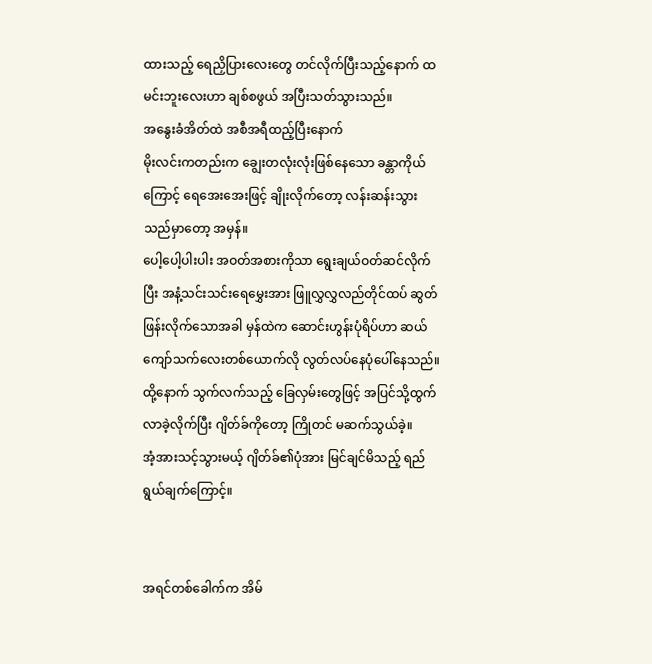ထားသည့် ရေညှိပြားလေးတွေ တင်လိုက်ပြီးသည့်နောက် ထမင်းဘူးလေးဟာ ချစ်စဖွယ် အပြီးသတ်သွားသည်။
အနွေးခံအိတ်ထဲ အစီအရီထည့်ပြီးနောက်
မိုးလင်းကတည်းက ချွေးတလုံးလုံးဖြစ်နေသော ခန္တာကိုယ်ကြောင့် ရေအေးအေးဖြင့် ချိုးလိုက်တော့ လန်းဆန်းသွားသည်မှာတော့ အမှန်။
ပေါ့ပေါ့ပါးပါး အဝတ်အစားကိုသာ ရွေးချယ်ဝတ်ဆင်လိုက်ပြီး အနံ့သင်းသင်းရေမွှေးအား ဖြူလွှလွှလည်တိုင်ထပ် ဆွတ်ဖြန်းလိုက်သောအခါ မှန်ထဲက ဆောင်းဟွန်းပုံရိပ်ဟာ ဆယ်ကျော်သက်လေးတစ်ယောက်လို လွတ်လပ်နေပုံပေါ်နေသည်။
ထို့နောက် သွက်လက်သည့် ခြေလှမ်းတွေဖြင့် အပြင်သို့ထွက်လာခဲ့လိုက်ပြီး ဂျိတ်ခ်ကိုတော့ ကြိုတင် မဆက်သွယ်ခဲ့။
အံ့အားသင့်သွားမယ့် ဂျိတ်ခ်၏ပုံအား မြင်ချင်မိသည့် ရည်ရွယ်ချက်ကြောင့်။


အရင်တစ်ခေါက်က အိမ်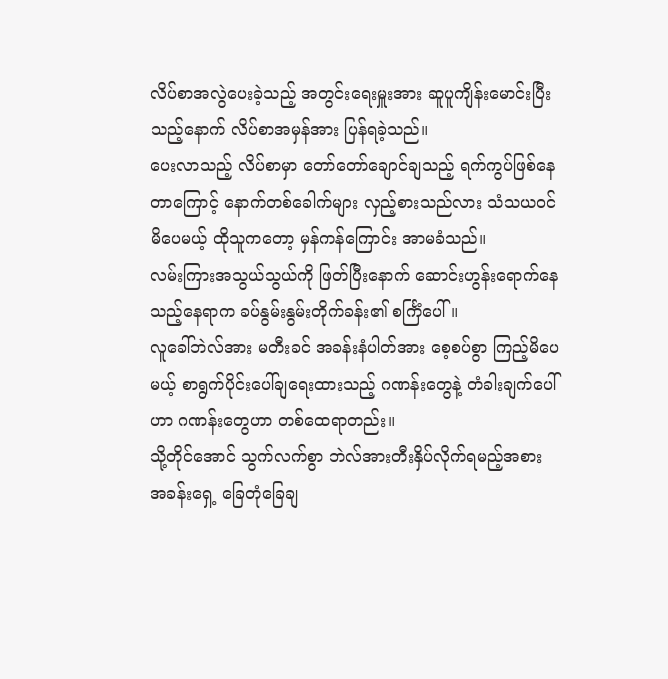လိပ်စာအလွဲပေးခဲ့သည့် အတွင်းရေးမှူးအား ဆူပူကျိန်းမောင်းပြီးသည့်နောက် လိပ်စာအမှန်အား ပြန်ရခဲ့သည်။
ပေးလာသည့် လိပ်စာမှာ တော်တော်ချောင်ချသည့် ရက်ကွပ်ဖြစ်နေတာကြောင့် နောက်တစ်ခေါက်များ လှည့်စားသည်လား သံသယဝင်မိပေမယ့် ထိုသူကတော့ မှန်ကန်ကြောင်း အာမခံသည်။
လမ်းကြားအသွယ်သွယ်ကို ဖြတ်ပြီးနောက် ဆောင်းဟွန်းရောက်နေသည့်နေရာက ခပ်နွမ်းနွမ်းတိုက်ခန်း၏ စင်္ကြံပေါ်။
လူခေါ်ဘဲလ်အား မတီးခင် အခန်းနံပါတ်အား စေ့စပ်စွာ ကြည့်မိပေမယ့် စာရွက်ပိုင်းပေါ်ချရေးထားသည့် ဂဏန်းတွေနဲ့ တံခါးချက်ပေါ်ဟာ ဂဏန်းတွေဟာ တစ်ထေရာတည်း။
သို့တိုင်အောင် သွက်လက်စွာ ဘဲလ်အားတီးနှိပ်လိုက်ရမည့်အစား အခန်းရှေ့ ခြေတုံခြေချ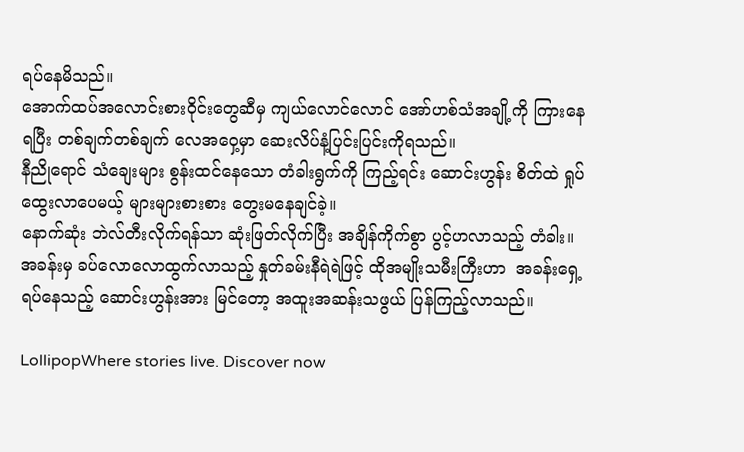ရပ်နေမိသည်။
အောက်ထပ်အလောင်းစားဝိုင်းတွေဆီမှ ကျယ်လောင်လောင် အော်ဟစ်သံအချို့ကို ကြားနေရပြီး တစ်ချက်တစ်ချက် လေအဝှေ့မှာ ဆေးလိပ်နံ့ပြင်းပြင်းကိုရသည်။
နီညိုရောင် သံချေးများ စွန်းထင်နေသော တံခါးရွက်ကို ကြည့်ရင်း ဆောင်းဟွန်း စိတ်ထဲ ရှုပ်ထွေးလာပေမယ့် များများစားစား တွေးမနေချင်ခဲ့။
နောက်ဆုံး ဘဲလ်တီးလိုက်ရန်သာ ဆုံးဖြတ်လိုက်ပြီး အချိန်ကိုက်စွာ ပွင့်ဟလာသည့် တံခါး။
အခန်းမှ ခပ်လောလောထွက်လာသည့် နှုတ်ခမ်းနီရဲရဲဖြင့် ထိုအမျိုးသမီးကြီးဟာ  အခန်းရှေ့ရပ်နေသည့် ဆောင်းဟွန်းအား မြင်တော့ အထူးအဆန်းသဖွယ် ပြန်ကြည့်လာသည်။

LollipopWhere stories live. Discover now